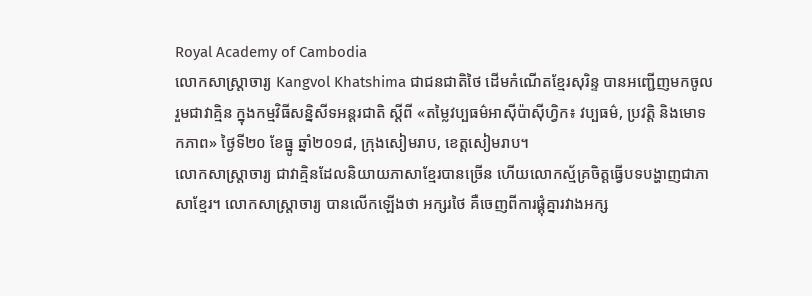Royal Academy of Cambodia
លោកសាស្ត្រាចារ្យ Kangvol Khatshima ជាជនជាតិថៃ ដើមកំណើតខ្មែរសុរិន្ទ បានអញ្ជើញមកចូលរួមជាវាគ្មិន ក្នុងកម្មវិធីសន្និសីទអន្តរជាតិ ស្តីពី «តម្លៃវប្បធម៌អាស៊ីប៉ាស៊ីហ្វិក៖ វប្បធម៌, ប្រវត្តិ និងមោទកភាព» ថ្ងៃទី២០ ខែធ្នូ ឆ្នាំ២០១៨, ក្រុងសៀមរាប, ខេត្តសៀមរាប។
លោកសាស្ត្រាចារ្យ ជាវាគ្មិនដែលនិយាយភាសាខ្មែរបានច្រើន ហើយលោកស្ម័គ្រចិត្តធ្វើបទបង្ហាញជាភាសាខ្មែរ។ លោកសាស្ត្រាចារ្យ បានលើកឡើងថា អក្សរថៃ គឺចេញពីការផ្គុំគ្នារវាងអក្ស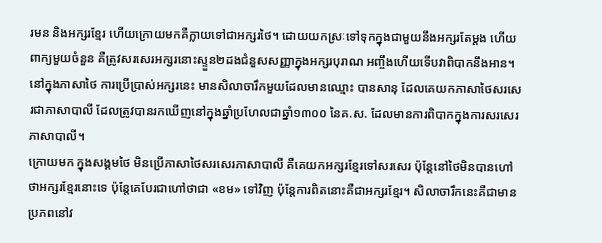រមន និងអក្សរខ្មែរ ហើយក្រោយមកគឺក្លាយទៅជាអក្សរថៃ។ ដោយយកស្រៈទៅទុកក្នុងជាមួយនឹងអក្សរតែម្ដង ហើយពាក្យមួយចំនួន គឺត្រូវសរសេរអក្សរនោះស្ទួន២ដងជំនួសសញ្ញាក្នុងអក្សរបុរាណ អញ្ចឹងហើយទើបវាពិបាកនឹងអាន។ នៅក្នុងភាសាថៃ ការប្រើប្រាស់អក្សរនេះ មានសិលាចារឹកមួយដែលមានឈ្មោះ បានសានុ ដែលគេយកភាសាថៃសរសេរជាភាសាបាលី ដែលត្រូវបានរកឃើញនៅក្នុងឆ្នាំប្រហែលជាឆ្នាំ១៣០០ នៃគ.ស. ដែលមានការពិបាកក្នុងការសរសេរភាសាបាលី។
ក្រោយមក ក្នុងសង្គមថៃ មិនប្រើភាសាថៃសរសេរភាសាបាលី គឺគេយកអក្សរខ្មែរទៅសរសេរ ប៉ុន្តែនៅថៃមិនបានហៅថាអក្សរខ្មែរនោះទេ ប៉ុន្តែគេបែរជាហៅថាជា «ខម» ទៅវិញ ប៉ុន្តែការពិតនោះគឺជាអក្សរខ្មែរ។ សិលាចារឹកនេះគឺជាមានប្រភពនៅវ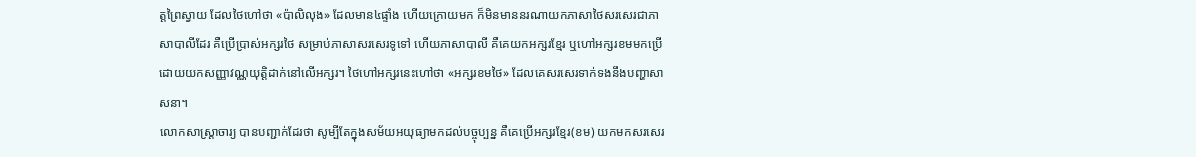ត្តព្រៃស្វាយ ដែលថៃហៅថា «ប៉ាលិលុង» ដែលមាន៤ផ្ទាំង ហើយក្រោយមក ក៏មិនមាននរណាយកភាសាថៃសរសេរជាភាសាបាលីដែរ គឺប្រើប្រាស់អក្សរថៃ សម្រាប់ភាសាសរសេរទូទៅ ហើយភាសាបាលី គឺគេយកអក្សរខ្មែរ ឬហៅអក្សរខមមកប្រើដោយយកសញ្ញាវណ្ណយុត្តិដាក់នៅលើអក្សរ។ ថៃហៅអក្សរនេះហៅថា «អក្សរខមថៃ» ដែលគេសរសេរទាក់ទងនឹងបញ្ហាសាសនា។
លោកសាស្ត្រាចារ្យ បានបញ្ជាក់ដែរថា សូម្បីតែក្នុងសម័យអយុធ្យាមកដល់បច្ចុប្បន្ន គឺគេប្រើអក្សរខ្មែរ(ខម) យកមកសរសេរ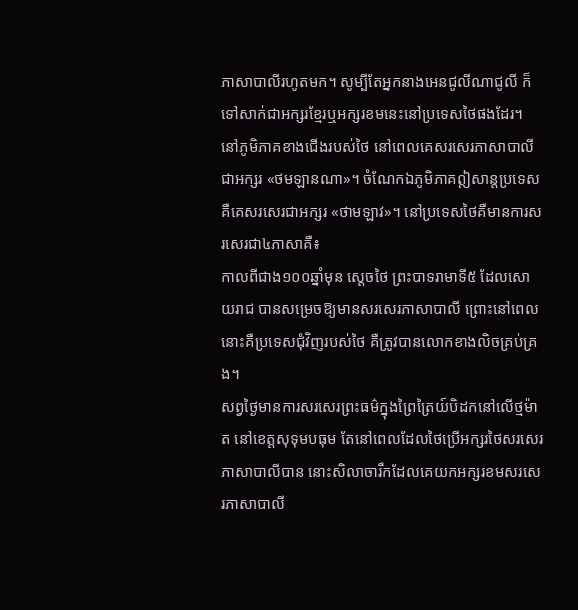ភាសាបាលីរហូតមក។ សូម្បីតែអ្នកនាងអេនជូលីណាជូលី ក៏ទៅសាក់ជាអក្សរខ្មែរឬអក្សរខមនេះនៅប្រទេសថៃផងដែរ។ នៅភូមិភាគខាងជើងរបស់ថៃ នៅពេលគេសរសេរភាសាបាលីជាអក្សរ «ថមឡានណា»។ ចំណែកឯភូមិភាគឦសាន្តប្រទេស គឺគេសរសេរជាអក្សរ «ថាមឡាវ»។ នៅប្រទេសថៃគឺមានការសរសេរជា៤ភាសាគឺ៖
កាលពីជាង១០០ឆ្នាំមុន ស្ដេចថៃ ព្រះបាទរាមាទី៥ ដែលសោយរាជ បានសម្រេចឱ្យមានសរសេរភាសាបាលី ព្រោះនៅពេលនោះគឺប្រទេសជុំវិញរបស់ថៃ គឺត្រូវបានលោកខាងលិចគ្រប់គ្រង។
សព្វថ្ងៃមានការសរសេរព្រះធម៌ក្នុងព្រៃត្រៃយ៍បិដកនៅលើថ្មម៉ាត នៅខេត្តសុទុមបធុម តែនៅពេលដែលថៃប្រើអក្សរថៃសរសេរភាសាបាលីបាន នោះសិលាចារឹកដែលគេយកអក្សរខមសរសេរភាសាបាលី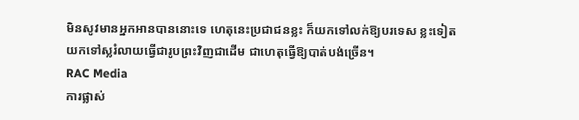មិនសូវមានអ្នកអានបាននោះទេ ហេតុនេះប្រជាជនខ្លះ ក៏យកទៅលក់ឱ្យបរទេស ខ្លះទៀតយកទៅស្លរំលាយធ្វើជារូបព្រះវិញជាដើម ជាហេតុធ្វើឱ្យបាត់បង់ច្រើន។
RAC Media
ការផ្លាស់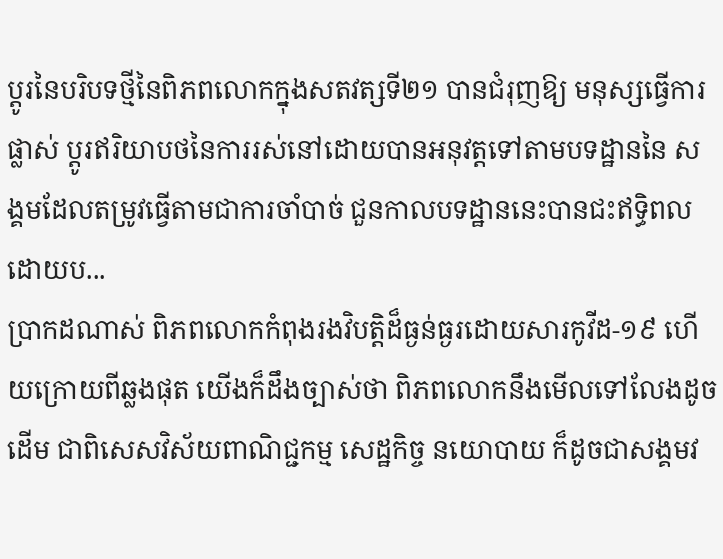ប្តូរនៃបរិបទថ្មីនៃពិភពលោកក្នុងសតវត្សទី២១ បានជំរុញឱ្យ មនុស្សធ្វើការផ្លាស់ ប្តូរឥរិយាបថនៃការរស់នៅដោយបានអនុវត្តទៅតាមបទដ្ឋាននៃ សង្គមដែលតម្រូវធ្វើតាមជាការចាំបាច់ ជួនកាលបទដ្ឋាននេះបានជះឥទ្ធិពល ដោយប...
ប្រាកដណាស់ ពិភពលោកកំពុងរងវិបត្តិដ៏ធ្ងន់ធ្ងរដោយសារកូវីដ-១៩ ហើយក្រោយពីឆ្លងផុត យើងក៏ដឹងច្បាស់ថា ពិភពលោកនឹងមើលទៅលែងដូចដើម ជាពិសេសវិស័យពាណិជ្ជកម្ម សេដ្ឋកិច្ច នយោបាយ ក៏ដូចជាសង្គមវ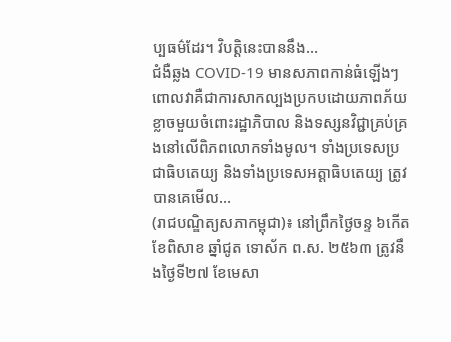ប្បធម៌ដែរ។ វិបត្តិនេះបាននឹង...
ជំងឺឆ្លង COVID-19 មានសភាពកាន់ធំឡើងៗ ពោលវាគឺជាការសាកល្បងប្រកបដោយភាពភ័យខ្លាចមួយចំពោះរដ្ឋាភិបាល និងទស្សនវិជ្ជាគ្រប់គ្រងនៅលើពិភពលោកទាំងមូល។ ទាំងប្រទេសប្រជាធិបតេយ្យ និងទាំងប្រទេសអត្តាធិបតេយ្យ ត្រូវបានគេមើល...
(រាជបណ្ឌិត្យសភាកម្ពុជា)៖ នៅព្រឹកថ្ងៃចន្ទ ៦កើត ខែពិសាខ ឆ្នាំជូត ទោស័ក ព.ស. ២៥៦៣ ត្រូវនឹងថ្ងៃទី២៧ ខែមេសា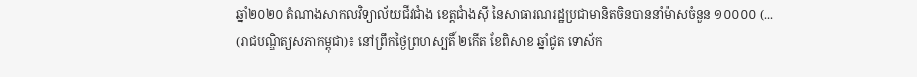ឆ្នាំ២០២០ តំណាងសាកលវិទ្យាល័យជីវជាំង ខេត្តជាំងស៊ី នៃសាធារណរដ្ឋប្រជាមានិតចិនបាននាំម៉ាសចំនួន ១០០០០ (...
(រាជបណ្ឌិត្យសភាកម្ពុជា)៖ នៅព្រឹកថ្ងៃព្រហស្បតិ៍ ២កើត ខែពិសាខ ឆ្នាំជូត ទោស័ក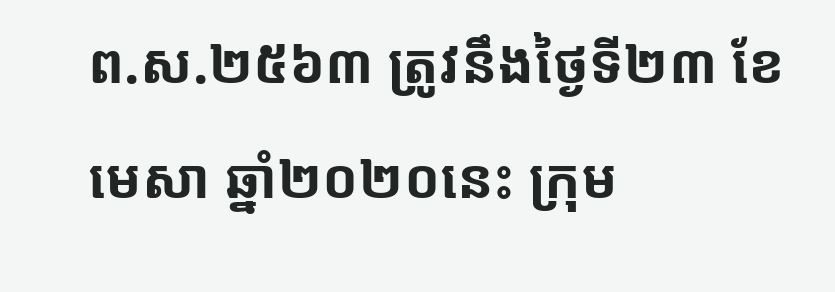ព.ស.២៥៦៣ ត្រូវនឹងថ្ងៃទី២៣ ខែមេសា ឆ្នាំ២០២០នេះ ក្រុម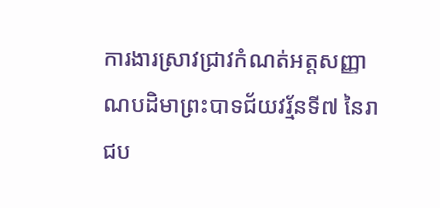ការងារស្រាវជ្រាវកំណត់អត្តសញ្ញាណបដិមាព្រះបាទជ័យវរ្ម័នទី៧ នៃរាជប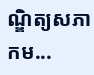ណ្ឌិត្យសភាកម...